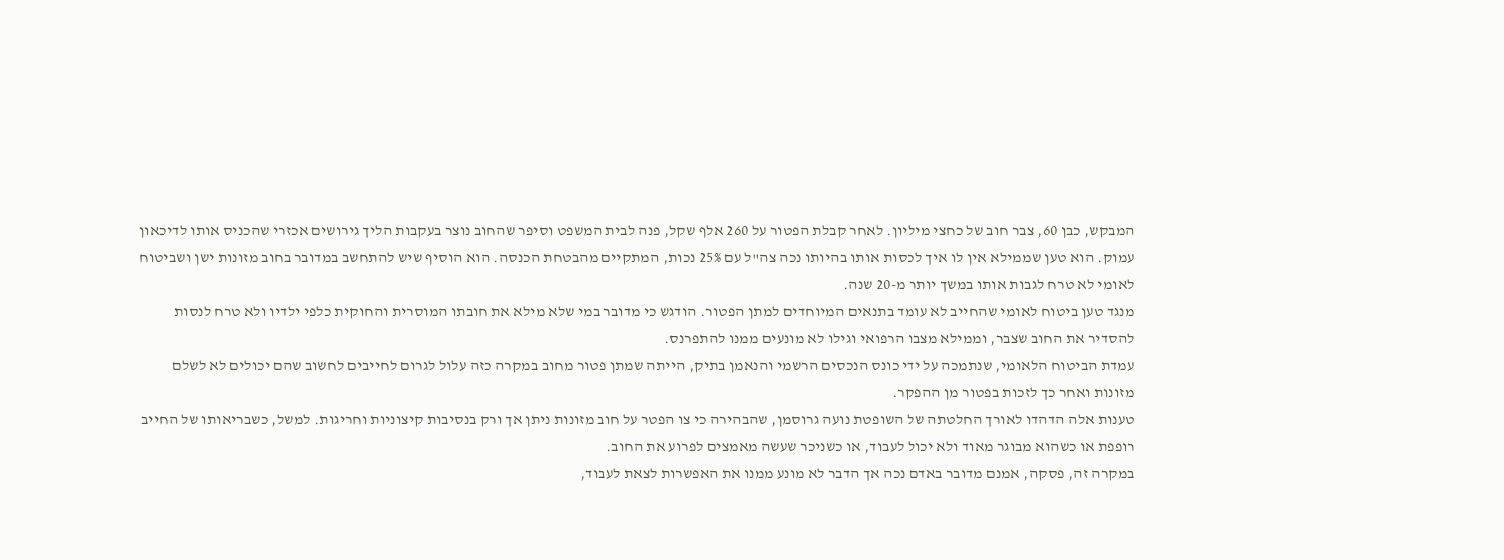המבקש, כבן 60, צבר חוב של כחצי מיליון. לאחר קבלת הפטור על 260 אלף שקל, פנה לבית המשפט וסיפר שהחוב נוצר בעקבות הליך גירושים אכזרי שהכניס אותו לדיכאון עמוק. הוא טען שממילא אין לו איך לכסות אותו בהיותו נכה צה"ל עם 25% נכות, המתקיים מהבטחת הכנסה. הוא הוסיף שיש להתחשב במדובר בחוב מזונות ישן ושביטוח לאומי לא טרח לגבות אותו במשך יותר מ-20 שנה.
מנגד טען ביטוח לאומי שהחייב לא עומד בתנאים המיוחדים למתן הפטור. הודגש כי מדובר במי שלא מילא את חובתו המוסרית והחוקית כלפי ילדיו ולא טרח לנסות להסדיר את החוב שצבר, וממילא מצבו הרפואי וגילו לא מונעים ממנו להתפרנס.
עמדת הביטוח הלאומי, שנתמכה על ידי כונס הנכסים הרשמי והנאמן בתיק, הייתה שמתן פטור מחוב במקרה כזה עלול לגרום לחייבים לחשוב שהם יכולים לא לשלם מזונות ואחר כך לזכות בפטור מן ההפקר.
טענות אלה הדהדו לאורך החלטתה של השופטת נועה גרוסמן, שהבהירה כי צו הפטר על חוב מזונות ניתן אך ורק בנסיבות קיצוניות וחריגות. למשל, כשבריאותו של החייב רופפת או כשהוא מבוגר מאוד ולא יכול לעבוד, או כשניכר שעשה מאמצים לפרוע את החוב.
במקרה זה, פסקה, אמנם מדובר באדם נכה אך הדבר לא מונע ממנו את האפשרות לצאת לעבוד,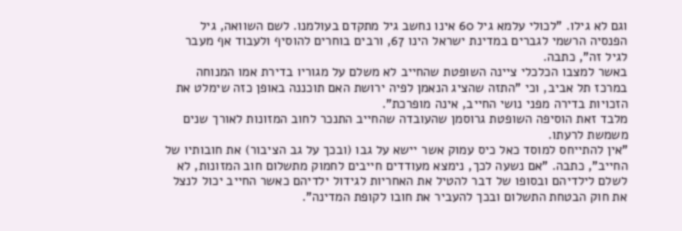וגם לא גילו. "לכולי עלמא גיל 60 אינו נחשב גיל מתקדם בעולמנו. לשם השוואה, גיל הפנסיה הרשמי לגברים במדינת ישראל הינו 67, ורבים בוחרים להוסיף ולעבוד אף מעבר לגיל זה", כתבה.
באשר למצבו הכלכלי ציינה השופטת שהחייב לא משלם על מגוריו בדירת אמו המנוחה במרכז תל אביב, וכי "התזה שהציג הנאמן לפיה ירושת האם תוכננה באופן כזה שימלט את הזכויות בדירה מפני נושי החייב, אינה מופרכת".
מלבד זאת הוסיפה השופטת גרוסמן שהעובדה שהחייב התנכר לחוב המזונות לאורך שנים משמשת לרעתו.
"אין להתייחס למוסד כאל כיס עמוק אשר יישא על גבו (ובכך על גב הציבור) את חובותיו של החייב", כתבה. "אם נשעה לכך, נימצא מעודדים חייבים לחמוק מתשלום חוב המזונות, לא לשלם לילדיהם ובסופו של דבר להטיל את האחריות לגידול ילדיהם כאשר החייב יכול לנצל את חוק הבטחת התשלום ובכך להעביר את חובו לקופת המדינה".